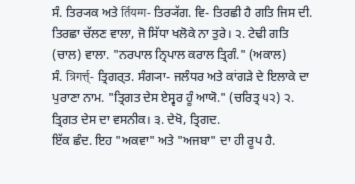ਸੰ. ਤਿਰ੍ਯਕ ਅਤੇ र्तियग्ग- ਤਿਰ੍ਯੱਗ. ਵਿ- ਤਿਰਛੀ ਹੈ ਗਤਿ ਜਿਸ ਦੀ. ਤਿਰਛਾ ਚੱਲਣ ਵਾਲਾ, ਜੋ ਸਿੱਧਾ ਖਲੋਕੇ ਨਾ ਤੁਰੇ। ੨. ਟੇਢੀ ਗਤਿ (ਚਾਲ) ਵਾਲਾ. "ਨਰਪਾਲ ਨ੍ਰਿਪਾਲ ਕਰਾਲ ਤ੍ਰਿਗੰ." (ਅਕਾਲ)
ਸੰ. त्रिगर्त्त्- ਤ੍ਰਿਗਰ੍ਤ. ਸੰਗ੍ਯਾ- ਜਲੰਧਰ ਅਤੇ ਕਾਂਗੜੇ ਦੇ ਇਲਾਕੇ ਦਾ ਪੁਰਾਣਾ ਨਾਮ. "ਤ੍ਰਿਗਤ ਦੇਸ ਏਸ੍ਵਰ ਹੂੰ ਆਯੋ." (ਚਰਿਤ੍ਰ ੫੨) ੨. ਤ੍ਰਿਗਤ ਦੇਸ ਦਾ ਵਸਨੀਕ। ੩. ਦੇਖੋ, ਤ੍ਰਿਗਦ.
ਇੱਕ ਛੰਦ. ਇਹ "ਅਕਵਾ" ਅਤੇ "ਅਜਬਾ" ਦਾ ਹੀ ਰੂਪ ਹੈ.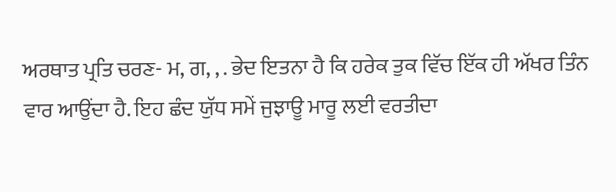ਅਰਥਾਤ ਪ੍ਰਤਿ ਚਰਣ- ਮ, ਗ, , . ਭੇਦ ਇਤਨਾ ਹੈ ਕਿ ਹਰੇਕ ਤੁਕ ਵਿੱਚ ਇੱਕ ਹੀ ਅੱਖਰ ਤਿੰਨ ਵਾਰ ਆਉਂਦਾ ਹੈ. ਇਹ ਛੰਦ ਯੁੱਧ ਸਮੇਂ ਜੁਝਾਊ ਮਾਰੂ ਲਈ ਵਰਤੀਦਾ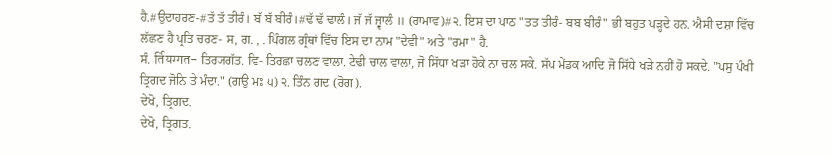ਹੈ.#ਉਦਾਹਰਣ-#ਤੱ ਤੱ ਤੀਰੰ। ਬੱ ਬੱ ਬੀਰੰ।#ਢੱ ਢੱ ਢਾਲੰ। ਜੱ ਜੱ ਜ੍ਵਾਲੰ ॥ (ਰਾਮਾਵ)#੨. ਇਸ ਦਾ ਪਾਠ "ਤਤ ਤੀਰੰ- ਬਬ ਬੀਰੰ" ਭੀ ਬਹੁਤ ਪੜ੍ਹਦੇ ਹਨ. ਐਸੀ ਦਸ਼ਾ ਵਿੱਚ ਲੱਛਣ ਹੈ ਪ੍ਰਤਿ ਚਰਣ- ਸ, ਗ. , . ਪਿੰਗਲ ਗ੍ਰੰਥਾਂ ਵਿੱਚ ਇਸ ਦਾ ਨਾਮ "ਦੇਵੀ" ਅਤੇ "ਰਮਾ" ਹੈ.
ਸੰ. र्तियग्गत- ਤਿਰ੍ਯਗੱਤ. ਵਿ- ਤਿਰਛਾ ਚਲਣ ਵਾਲਾ. ਟੇਢੀ ਚਾਲ ਵਾਲਾ, ਜੋ ਸਿੱਧਾ ਖੜਾ ਹੋਕੇ ਨਾ ਚਲ ਸਕੇ. ਸੱਪ ਮੇਂਡਕ ਆਦਿ ਜੋ ਸਿੱਧੇ ਖੜੇ ਨਹੀਂ ਹੋ ਸਕਦੇ. "ਪਸੁ ਪੰਖੀ ਤ੍ਰਿਗਦ ਜੋਨਿ ਤੇ ਮੰਦਾ." (ਗਉ ਮਃ ੫) ੨. ਤਿੰਨ ਗਦ (ਰੋਗ).
ਦੇਖੋ, ਤ੍ਰਿਗਦ.
ਦੇਖੋ, ਤ੍ਰਿਗਤ.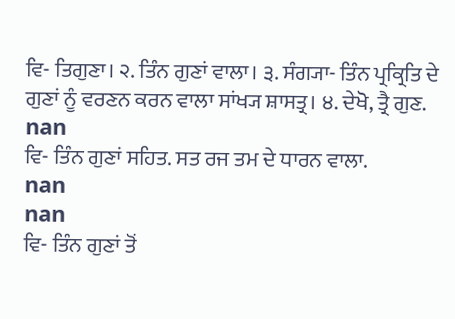ਵਿ- ਤਿਗੁਣਾ। ੨. ਤਿੰਨ ਗੁਣਾਂ ਵਾਲਾ। ੩. ਸੰਗ੍ਯਾ- ਤਿੰਨ ਪ੍ਰਕ੍ਰਿਤਿ ਦੇ ਗੁਣਾਂ ਨੂੰ ਵਰਣਨ ਕਰਨ ਵਾਲਾ ਸਾਂਖ੍ਯ ਸ਼ਾਸਤ੍ਰ। ੪. ਦੇਖੋ, ਤ੍ਰੈ ਗੁਣ.
nan
ਵਿ- ਤਿੰਨ ਗੁਣਾਂ ਸਹਿਤ. ਸਤ ਰਜ ਤਮ ਦੇ ਧਾਰਨ ਵਾਲਾ.
nan
nan
ਵਿ- ਤਿੰਨ ਗੁਣਾਂ ਤੋਂ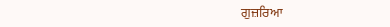ਗੁਜ਼ਰਿਆ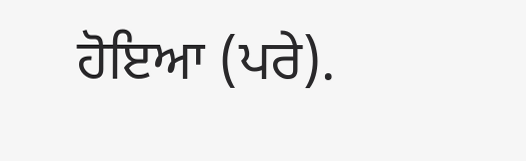ਹੋਇਆ (ਪਰੇ).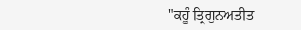"ਕਹੂੰ ਤ੍ਰਿਗੁਨਅਤੀਤ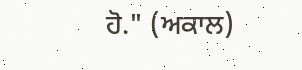ਹੋ." (ਅਕਾਲ)